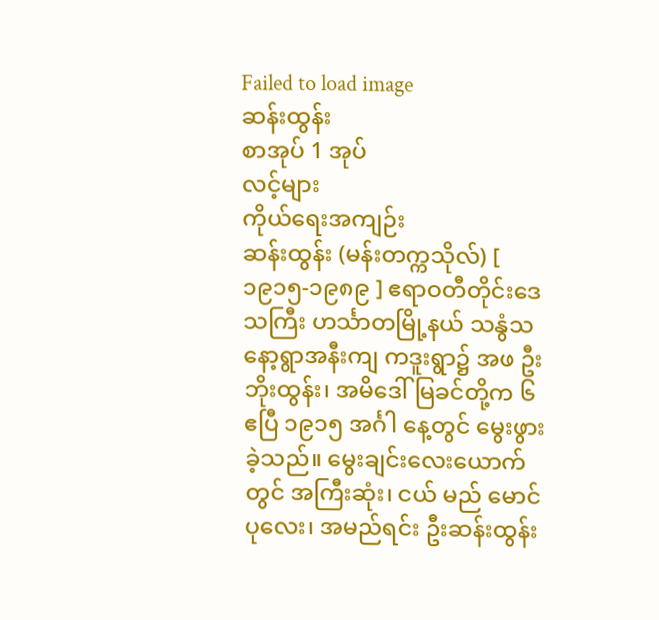Failed to load image
ဆန်းထွန်း
စာအုပ် 1 အုပ်
လင့်များ
ကိုယ်ရေးအကျဉ်း
ဆန်းထွန်း (မန်းတက္ကသိုလ်) [ ၁၉၁၅-၁၉၈၉ ] ဧရာဝတီတိုင်းဒေသကြီး ဟင်္သာတမြို့နယ် သနွံသနော့ရွာအနီးကျ ကဒူးရွာ၌ အဖ ဦးဘိုးထွန်း၊ အမိဒေါ်မြခင်တို့က ၆ ဧပြီ ၁၉၁၅ အင်္ဂါ နေ့တွင် မွေးဖွားခဲ့သည်။ မွေးချင်းလေးယောက်တွင် အကြီးဆုံး၊ ငယ် မည် မောင်ပုလေး၊ အမည်ရင်း ဦးဆန်းထွန်း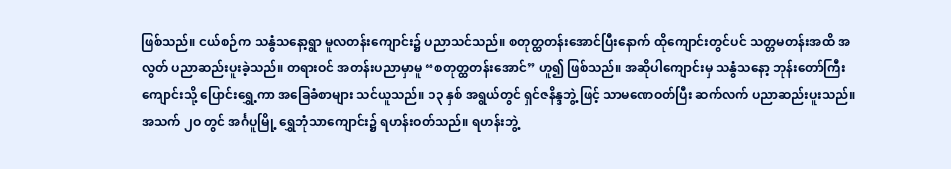ဖြစ်သည်။ ငယ်စဉ်က သနွံသနော့ရွာ မူလတန်းကျောင်း၌ ပညာသင်သည်။ စတုတ္ထတန်းအောင်ပြီးနောက် ထိုကျောင်းတွင်ပင် သတ္တမတန်းအထိ အလွတ် ပညာဆည်းပူးခဲ့သည်။ တရားဝင် အတန်းပညာမှာမူ “စတုတ္ထတန်းအောင်” ဟူ၍ ဖြစ်သည်။ အဆိုပါကျောင်းမှ သနွံသနော့ ဘုန်းတော်ကြီးကျောင်းသို့ ပြောင်းရွှေ့ကာ အခြေခံစာများ သင်ယူသည်။ ၁၃ နှစ် အရွယ်တွင် ရှင်ဇနိန္ဒဘွဲ့ ဖြင့် သာမဏေဝတ်ပြီး ဆက်လက် ပညာဆည်းပူးသည်။ အသက် ၂ဝ တွင် အင်္ဂပူမြို့ ရွှေဘုံသာကျောင်း၌ ရဟန်းဝတ်သည်။ ရဟန်းဘွဲ့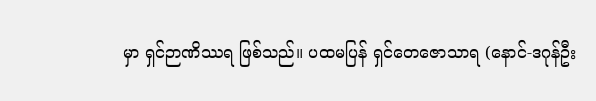မှာ ရှင်ဉာဏိဿရ ဖြစ်သည်။ ပထမပြန် ရှင်တေဇောသာရ (နောင်-ဒဂုန်ဦး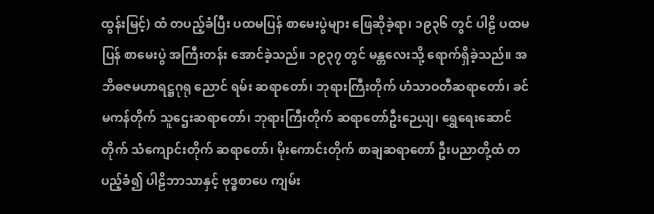ထွန်းမြင့်) ထံ တပည့်ခံပြီး ပထမပြန် စာမေးပွဲများ ဖြေဆိုခဲ့ရာ၊ ၁၉၃၆ တွင် ပါဠိ ပထမပြန် စာမေးပွဲ အကြီးတန်း အောင်ခဲ့သည်။ ၁၉၃၇ တွင် မန္တလေးသို့ ရောက်ရှိခဲ့သည်။ အဘိဓဇမဟာရဋ္ဌဂုရု ညောင် ရမ်း ဆရာတော်၊ ဘုရားကြီးတိုက် ဟံသာဝတီဆရာတော်၊ ခင်မကန်တိုက် သူဌေးဆရာတော်၊ ဘုရားကြီးတိုက် ဆရာတော်ဦးဉေယျ၊ ရွှေရေးဆောင်တိုက် သံကျောင်းတိုက် ဆရာတော်၊ မိုးကောင်းတိုက် စာချဆရာတော် ဦးပညာတို့ထံ တပည့်ခံ၍ ပါဠိဘာသာနှင့် ဗုဒ္ဓစာပေ ကျမ်း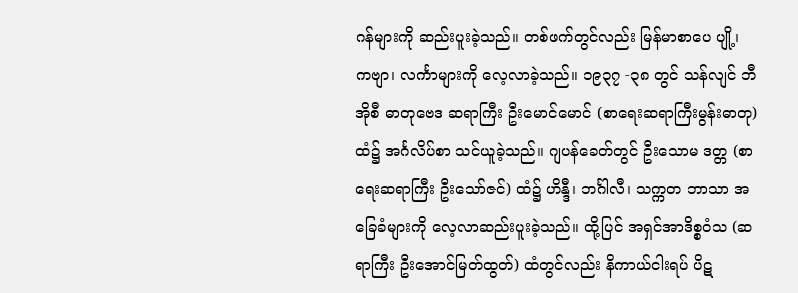ဂန်များကို ဆည်းပူးခဲ့သည်။ တစ်ဖက်တွင်လည်း မြန်မာစာပေ ပျို့၊ ကဗျာ၊ လင်္ကာများကို လေ့လာခဲ့သည်။ ၁၉၃၇ -၃၈ တွင် သန်လျင် ဘီအိုစီ ဓာတုဗေဒ ဆရာကြီး ဦးမောင်မောင် (စာရေးဆရာကြီးမွန်းဓာတု) ထံ၌ အင်္ဂလိပ်စာ သင်ယူခဲ့သည်။ ဂျပန်ခေတ်တွင် ဦးသောမ ဒတ္တ (စာရေးဆရာကြီး ဦးသော်ဇင်) ထံ၌ ဟိန္ဒီ၊ ဘင်္ဂါလီ၊ သက္ကတ ဘာသာ အခြေခံများကို လေ့လာဆည်းပူးခဲ့သည်။ ထို့ပြင် အရှင်အာဒိစ္စဝံသ (ဆရာကြီး ဦးအောင်မြတ်ထွတ်) ထံတွင်လည်း နိကာယ်ငါးရပ် ပိဋ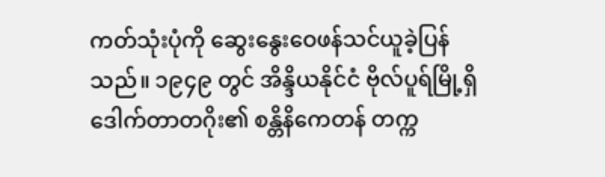ကတ်သုံးပုံကို ဆွေးနွေးဝေဖန်သင်ယူခဲ့ပြန်သည်။ ၁၉၄၉ တွင် အိန္ဒိယနိုင်ငံ ဗိုလ်ပူရ်မြို့ရှိ ဒေါက်တာတဂိုး၏ စန္တိနိကေတန် တက္က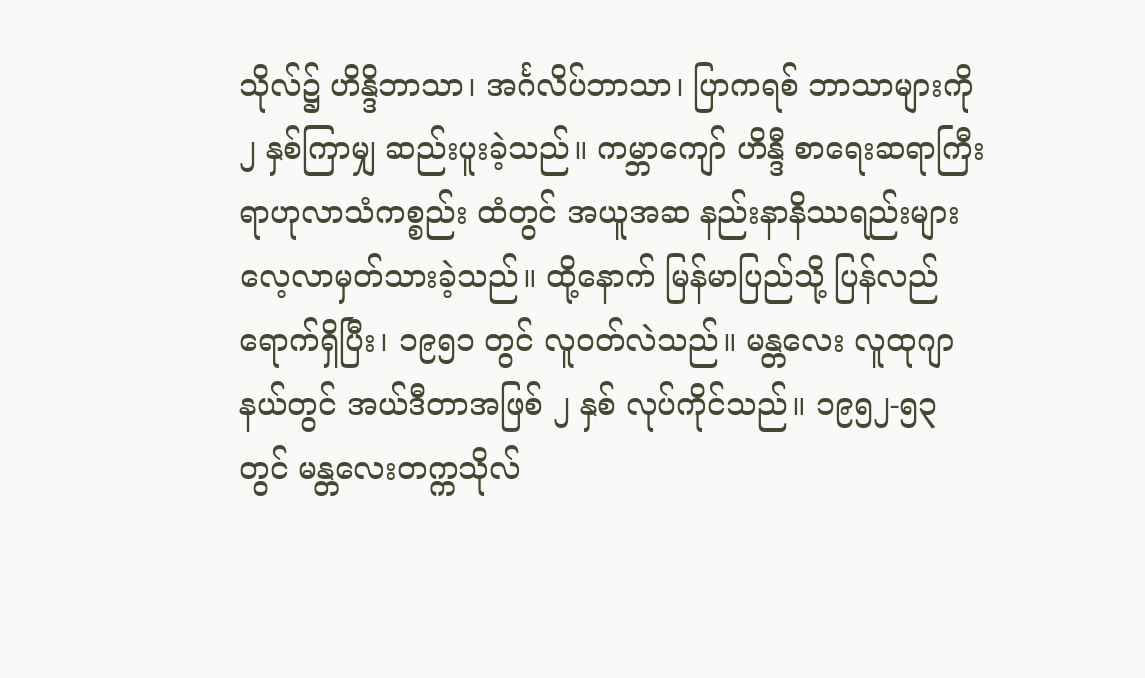သိုလ်၌ ဟိန္ဒိဘာသာ၊ အင်္ဂလိပ်ဘာသာ၊ ပြာကရစ် ဘာသာများကို ၂ နှစ်ကြာမျှ ဆည်းပူးခဲ့သည်။ ကမ္ဘာကျော် ဟိန္ဒီ စာရေးဆရာကြီး ရာဟုလာသံကစ္စည်း ထံတွင် အယူအဆ နည်းနာနိဿရည်းများ လေ့လာမှတ်သားခဲ့သည်။ ထို့နောက် မြန်မာပြည်သို့ ပြန်လည်ရောက်ရှိပြီး၊ ၁၉၅၁ တွင် လူဝတ်လဲသည်။ မန္တလေး လူထုဂျာနယ်တွင် အယ်ဒီတာအဖြစ် ၂ နှစ် လုပ်ကိုင်သည်။ ၁၉၅၂-၅၃ တွင် မန္တလေးတက္ကသိုလ်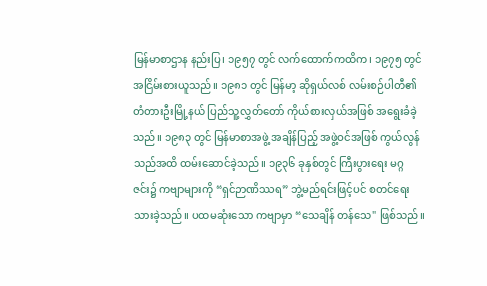မြန်မာစာဌာန နည်းပြ၊ ၁၉၅၇ တွင် လက်ထောက်ကထိက၊ ၁၉၇၅ တွင် အငြိမ်းစားယူသည်။ ၁၉၈၁ တွင် မြန်မာ့ ဆိုရှယ်လစ် လမ်းစဉ်ပါတီ၏ တံတားဦးမြို့နယ် ပြည်သူ့လွှတ်တော် ကိုယ်စားလှယ်အဖြစ် အရွေးခံခဲ့သည်။ ၁၉၈၃ တွင် မြန်မာစာအဖွဲ့ အချိန်ပြည့် အဖွဲ့ဝင်အဖြစ် ကွယ်လွန်သည်အထိ ထမ်းဆောင်ခဲ့သည်။ ၁၉၃၆ ခုနှစ်တွင် ကြီးပွားရေး မဂ္ဂဇင်း၌ ကဗျာများကို “ရှင်ဉာဏိဿရ” ဘွဲ့မည်ရင်းဖြင့်ပင် စတင်ရေးသားခဲ့သည်။ ပထမဆုံးသော ကဗျာမှာ “သေချိန် တန်သေ" ဖြစ်သည်။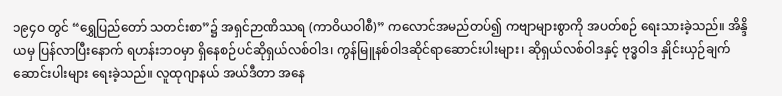၁၉၄ဝ တွင် “ရွှေပြည်တော် သတင်းစာ”၌ အရှင်ဉာဏိဿရ (ကာဝိယဝါစီ)” ကလောင်အမည်တပ်၍ ကဗျာများစွာကို အပတ်စဉ် ရေးသားခဲ့သည်။ အိန္ဒိယမှ ပြန်လာပြီးနောက် ရဟန်းဘဝမှာ ရှိနေစဉ်ပင်ဆိုရှယ်လစ်ဝါဒ၊ ကွန်မြူနစ်ဝါဒဆိုင်ရာဆောင်းပါးများ၊ ဆိုရှယ်လစ်ဝါဒနှင့် ဗုဒ္ဓဝါဒ နှိုင်းယှဉ်ချက် ဆောင်းပါးများ ရေးခဲ့သည်။ လူထုဂျာနယ် အယ်ဒီတာ အနေ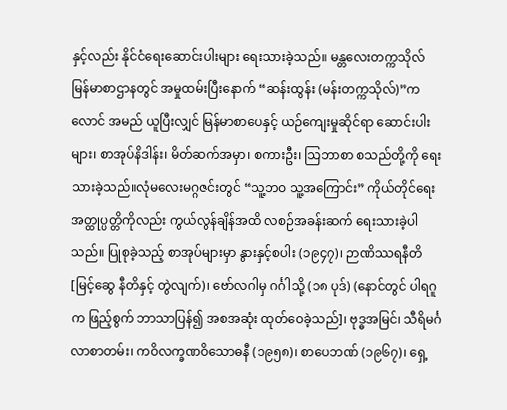နှင့်လည်း နိုင်ငံရေးဆောင်းပါးများ ရေးသားခဲ့သည်။ မန္တလေးတက္ကသိုလ် မြန်မာစာဌာနတွင် အမှုထမ်းပြီးနောက် “ဆန်းထွန်း (မန်းတက္ကသိုလ်)”ကလောင် အမည် ယူပြီးလျှင် မြန်မာစာပေနှင့် ယဉ်ကျေးမှုဆိုင်ရာ ဆောင်းပါးများ၊ စာအုပ်နိဒါန်း၊ မိတ်ဆက်အမှာ၊ စကားဦး၊ သြဘာစာ စသည်တို့ကို ရေးသားခဲ့သည်။လုံမလေးမဂ္ဂဇင်းတွင် “သူ့ဘဝ သူ့အကြောင်း” ကိုယ်တိုင်ရေး အတ္ထုပ္ပတ္တိကိုလည်း ကွယ်လွန်ချိန်အထိ လစဉ်အခန်းဆက် ရေးသားခဲ့ပါသည်။ ပြုစုခဲ့သည့် စာအုပ်များမှာ နွားနှင့်စပါး (၁၉၄၇)၊ ဉာဏိဿရနီတိ [မြင့်ဆွေ နီတိနှင့် တွဲလျက်)၊ ဗော်လဂါမှ ဂင်္ဂါသို့ (၁၈ ပုဒ်) (နောင်တွင် ပါရဂူက ဖြည့်စွက် ဘာသာပြန်၍ အစအဆုံး ထုတ်ဝေခဲ့သည်]၊ ဗုဒ္ဓအမြင်၊ သီရိမင်္ဂလာစာတမ်း၊ ကဝိလက္ခဏဝိသောဓနီ (၁၉၅၈)၊ စာပေဘဏ် (၁၉၆၇)၊ ရှေ့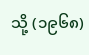သို့ (၁၉၆၈)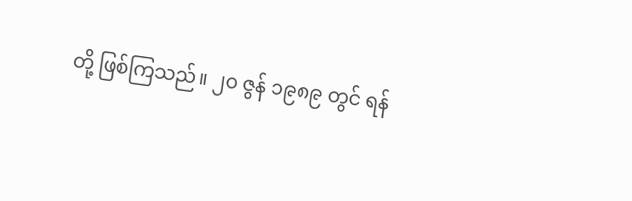တို့ ဖြစ်ကြသည်။ ၂၀ ဇွန် ၁၉၈၉ တွင် ရန်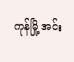ကုန်မြို့ အင်း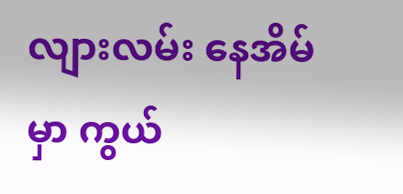လျားလမ်း နေအိမ်မှာ ကွယ်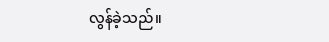လွန်ခဲ့သည်။